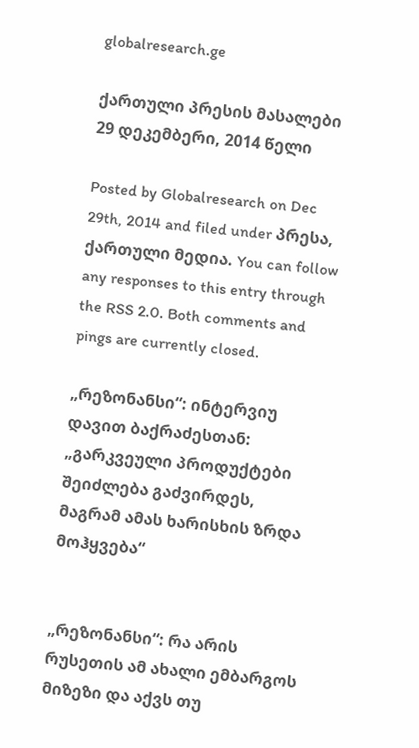globalresearch.ge

ქართული პრესის მასალები 29 დეკემბერი, 2014 წელი

Posted by Globalresearch on Dec 29th, 2014 and filed under პრესა, ქართული მედია. You can follow any responses to this entry through the RSS 2.0. Both comments and pings are currently closed.

„რეზონანსი“: ინტერვიუ დავით ბაქრაძესთან: „გარკვეული პროდუქტები შეიძლება გაძვირდეს, მაგრამ ამას ხარისხის ზრდა მოჰყვება“


„რეზონანსი“: რა არის რუსეთის ამ ახალი ემბარგოს მიზეზი და აქვს თუ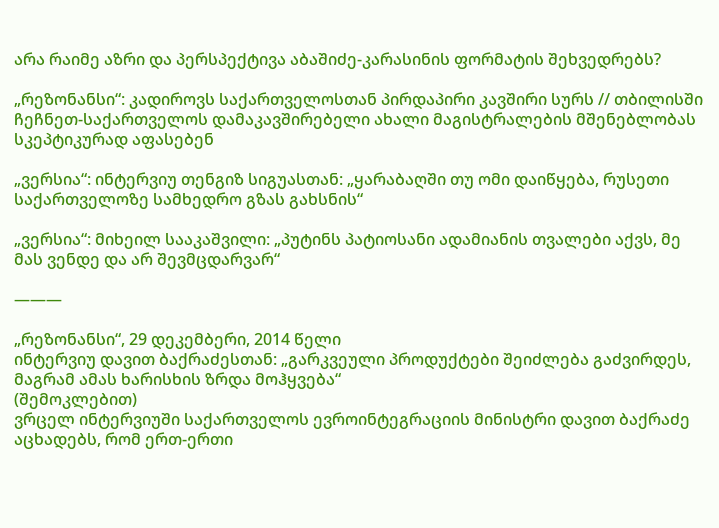არა რაიმე აზრი და პერსპექტივა აბაშიძე-კარასინის ფორმატის შეხვედრებს?

„რეზონანსი“: კადიროვს საქართველოსთან პირდაპირი კავშირი სურს // თბილისში ჩეჩნეთ-საქართველოს დამაკავშირებელი ახალი მაგისტრალების მშენებლობას სკეპტიკურად აფასებენ

„ვერსია“: ინტერვიუ თენგიზ სიგუასთან: „ყარაბაღში თუ ომი დაიწყება, რუსეთი საქართველოზე სამხედრო გზას გახსნის“

„ვერსია“: მიხეილ სააკაშვილი: „პუტინს პატიოსანი ადამიანის თვალები აქვს, მე მას ვენდე და არ შევმცდარვარ“

———

„რეზონანსი“, 29 დეკემბერი, 2014 წელი
ინტერვიუ დავით ბაქრაძესთან: „გარკვეული პროდუქტები შეიძლება გაძვირდეს, მაგრამ ამას ხარისხის ზრდა მოჰყვება“
(შემოკლებით)
ვრცელ ინტერვიუში საქართველოს ევროინტეგრაციის მინისტრი დავით ბაქრაძე აცხადებს, რომ ერთ-ერთი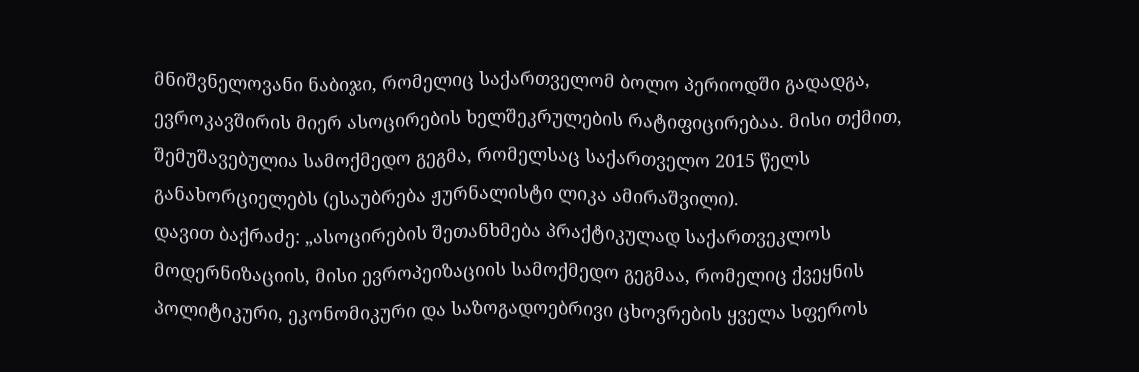მნიშვნელოვანი ნაბიჯი, რომელიც საქართველომ ბოლო პერიოდში გადადგა, ევროკავშირის მიერ ასოცირების ხელშეკრულების რატიფიცირებაა. მისი თქმით, შემუშავებულია სამოქმედო გეგმა, რომელსაც საქართველო 2015 წელს განახორციელებს (ესაუბრება ჟურნალისტი ლიკა ამირაშვილი).
დავით ბაქრაძე: „ასოცირების შეთანხმება პრაქტიკულად საქართვეკლოს მოდერნიზაციის, მისი ევროპეიზაციის სამოქმედო გეგმაა, რომელიც ქვეყნის პოლიტიკური, ეკონომიკური და საზოგადოებრივი ცხოვრების ყველა სფეროს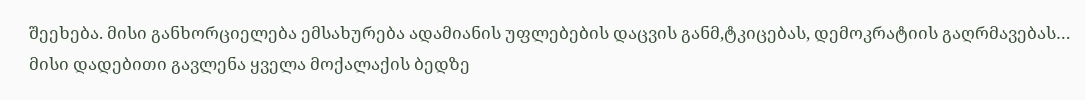შეეხება. მისი განხორციელება ემსახურება ადამიანის უფლებების დაცვის განმ,ტკიცებას, დემოკრატიის გაღრმავებას… მისი დადებითი გავლენა ყველა მოქალაქის ბედზე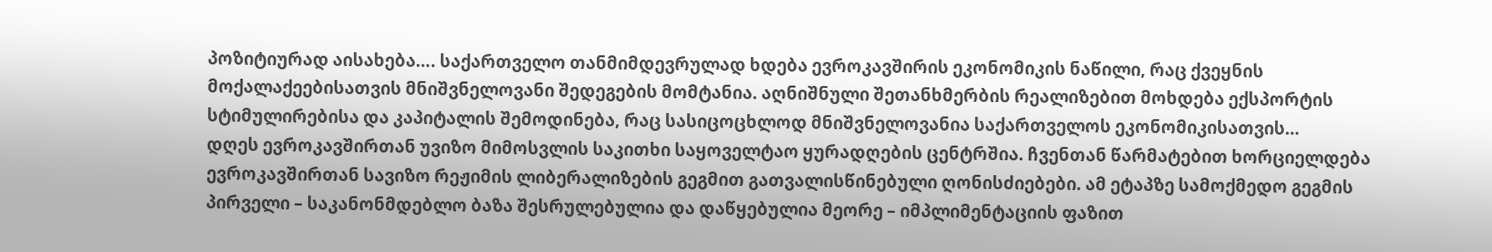პოზიტიურად აისახება…. საქართველო თანმიმდევრულად ხდება ევროკავშირის ეკონომიკის ნაწილი, რაც ქვეყნის მოქალაქეებისათვის მნიშვნელოვანი შედეგების მომტანია. აღნიშნული შეთანხმერბის რეალიზებით მოხდება ექსპორტის სტიმულირებისა და კაპიტალის შემოდინება, რაც სასიცოცხლოდ მნიშვნელოვანია საქართველოს ეკონომიკისათვის…
დღეს ევროკავშირთან უვიზო მიმოსვლის საკითხი საყოველტაო ყურადღების ცენტრშია. ჩვენთან წარმატებით ხორციელდება ევროკავშირთან სავიზო რეჟიმის ლიბერალიზების გეგმით გათვალისწინებული ღონისძიებები. ამ ეტაპზე სამოქმედო გეგმის პირველი – საკანონმდებლო ბაზა შესრულებულია და დაწყებულია მეორე – იმპლიმენტაციის ფაზით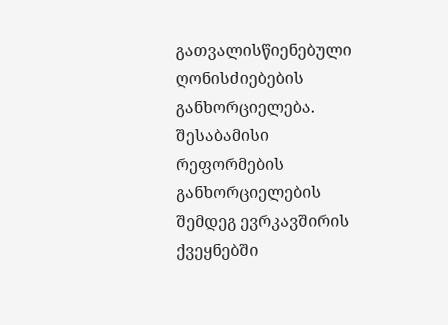გათვალისწიენებული ღონისძიებების განხორციელება.
შესაბამისი რეფორმების განხორციელების შემდეგ ევრკავშირის ქვეყნებში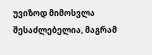უვიზოდ მიმოსვლა შესაძლებელია, მაგრამ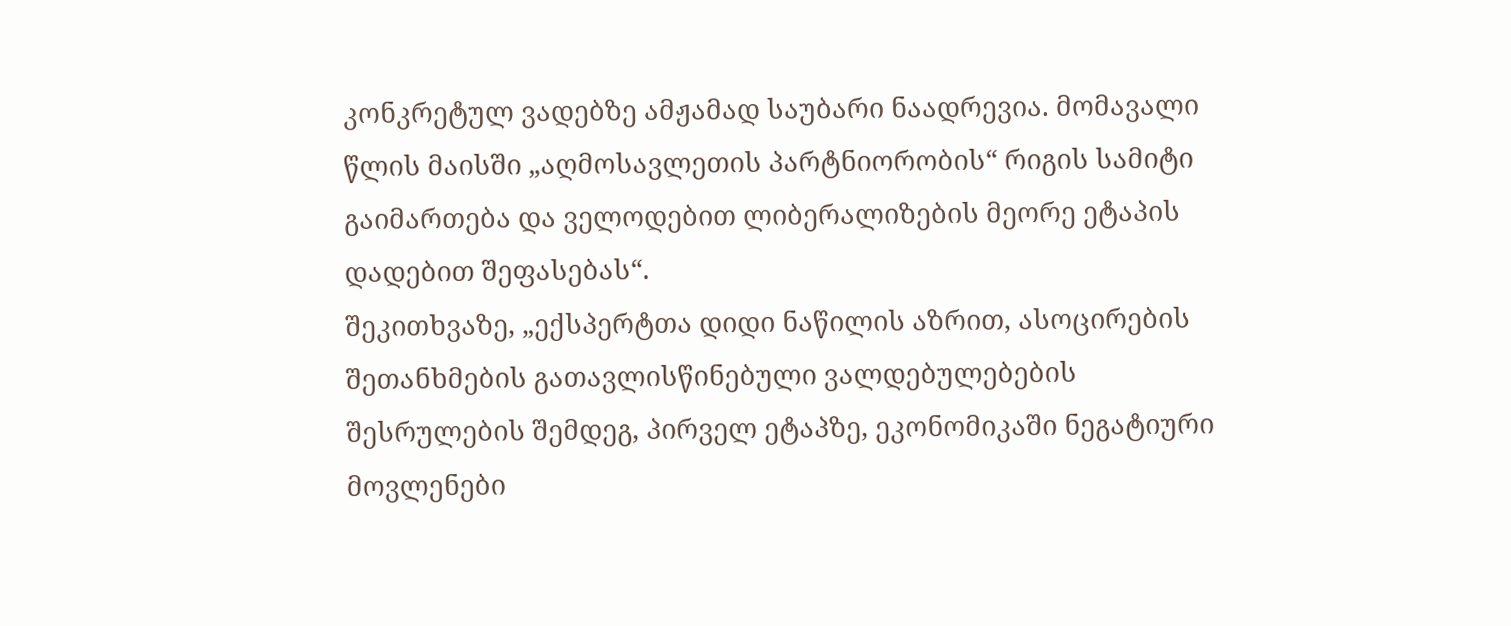კონკრეტულ ვადებზე ამჟამად საუბარი ნაადრევია. მომავალი წლის მაისში „აღმოსავლეთის პარტნიორობის“ რიგის სამიტი გაიმართება და ველოდებით ლიბერალიზების მეორე ეტაპის დადებით შეფასებას“.
შეკითხვაზე, „ექსპერტთა დიდი ნაწილის აზრით, ასოცირების შეთანხმების გათავლისწინებული ვალდებულებების შესრულების შემდეგ, პირველ ეტაპზე, ეკონომიკაში ნეგატიური მოვლენები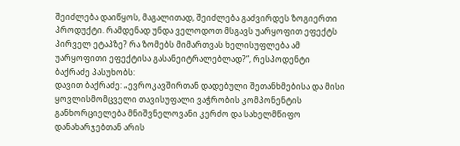შეიძლება დაიწყოს, მაგალითად, შეიძლება გაძვირდეს ზოგიერთი პროდუქტი. რამდენად უნდა ველოდოთ მსგავს უარყოფით ეფექტს პირველ ეტაპზე? რა ზომებს მიმართვას ხელისუფლება ამ უარყოფითი ეფექტისა გასანეიტრალებლად?“, რესპოდენტი ბაქრაძე პასუხობს:
დავით ბაქრაძე: „ევროკავშირთან დადებული შეთანხმებისა და მისი ყოვლისმომცველი თავისუფალი ვაჭრობის კომპონენტის განხორციელება მნიშვნელოვანი კერძო და სახელმწიფო დანახარჯებთან არის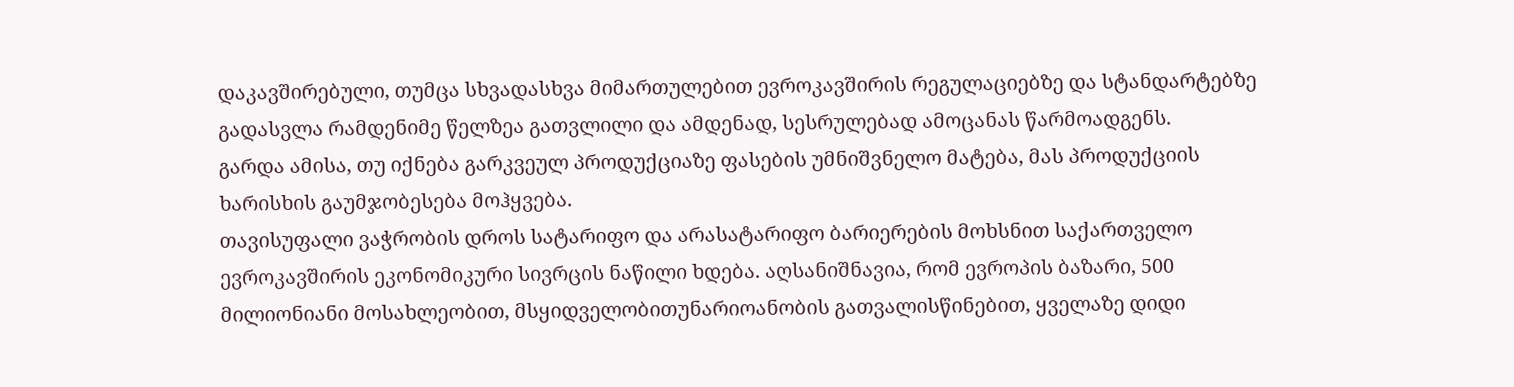დაკავშირებული, თუმცა სხვადასხვა მიმართულებით ევროკავშირის რეგულაციებზე და სტანდარტებზე გადასვლა რამდენიმე წელზეა გათვლილი და ამდენად, სესრულებად ამოცანას წარმოადგენს.
გარდა ამისა, თუ იქნება გარკვეულ პროდუქციაზე ფასების უმნიშვნელო მატება, მას პროდუქციის ხარისხის გაუმჯობესება მოჰყვება.
თავისუფალი ვაჭრობის დროს სატარიფო და არასატარიფო ბარიერების მოხსნით საქართველო ევროკავშირის ეკონომიკური სივრცის ნაწილი ხდება. აღსანიშნავია, რომ ევროპის ბაზარი, 500 მილიონიანი მოსახლეობით, მსყიდველობითუნარიოანობის გათვალისწინებით, ყველაზე დიდი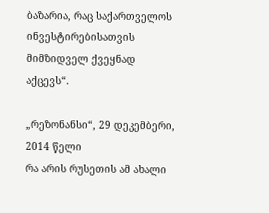ბაზარია, რაც საქართველოს ინვესტირებისათვის მიმზიდველ ქვეყნად აქცევს“.

„რეზონანსი“, 29 დეკემბერი, 2014 წელი
რა არის რუსეთის ამ ახალი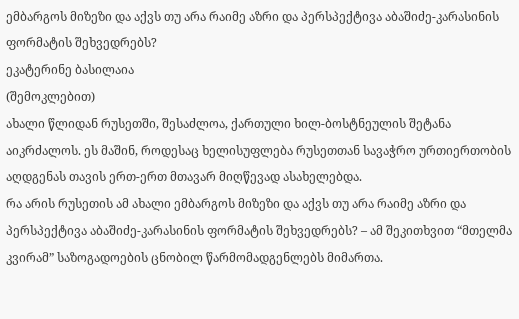ემბარგოს მიზეზი და აქვს თუ არა რაიმე აზრი და პერსპექტივა აბაშიძე-კარასინის ფორმატის შეხვედრებს?
ეკატერინე ბასილაია
(შემოკლებით)
ახალი წლიდან რუსეთში, შესაძლოა, ქართული ხილ-ბოსტნეულის შეტანა აიკრძალოს. ეს მაშინ, როდესაც ხელისუფლება რუსეთთან სავაჭრო ურთიერთობის აღდგენას თავის ერთ-ერთ მთავარ მიღწევად ასახელებდა.
რა არის რუსეთის ამ ახალი ემბარგოს მიზეზი და აქვს თუ არა რაიმე აზრი და პერსპექტივა აბაშიძე-კარასინის ფორმატის შეხვედრებს? – ამ შეკითხვით “მთელმა კვირამ” საზოგადოების ცნობილ წარმომადგენლებს მიმართა.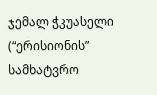ჯემალ ჭკუასელი (“ერისიონის” სამხატვრო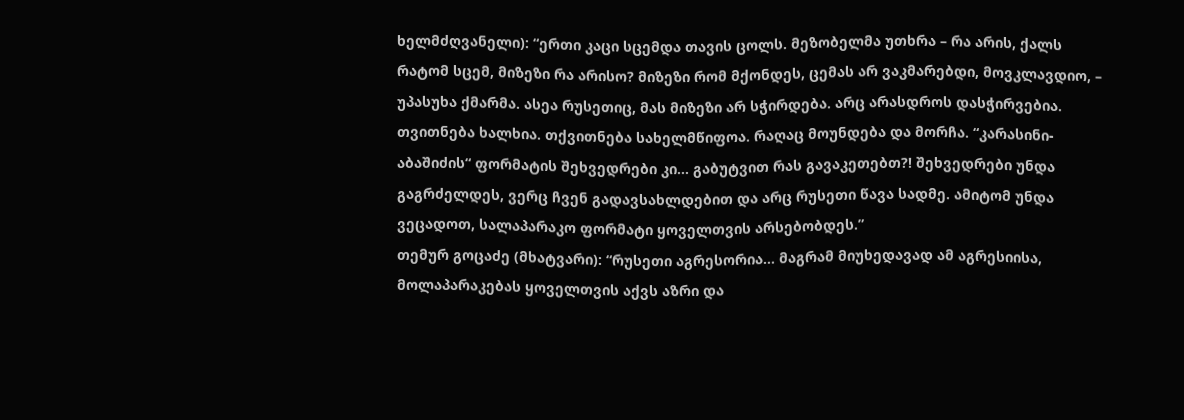ხელმძღვანელი): “ერთი კაცი სცემდა თავის ცოლს. მეზობელმა უთხრა – რა არის, ქალს რატომ სცემ, მიზეზი რა არისო? მიზეზი რომ მქონდეს, ცემას არ ვაკმარებდი, მოვკლავდიო, – უპასუხა ქმარმა. ასეა რუსეთიც, მას მიზეზი არ სჭირდება. არც არასდროს დასჭირვებია. თვითნება ხალხია. თქვითნება სახელმწიფოა. რაღაც მოუნდება და მორჩა. “კარასინი-აბაშიძის“ ფორმატის შეხვედრები კი… გაბუტვით რას გავაკეთებთ?! შეხვედრები უნდა გაგრძელდეს, ვერც ჩვენ გადავსახლდებით და არც რუსეთი წავა სადმე. ამიტომ უნდა ვეცადოთ, სალაპარაკო ფორმატი ყოველთვის არსებობდეს.”
თემურ გოცაძე (მხატვარი): “რუსეთი აგრესორია… მაგრამ მიუხედავად ამ აგრესიისა, მოლაპარაკებას ყოველთვის აქვს აზრი და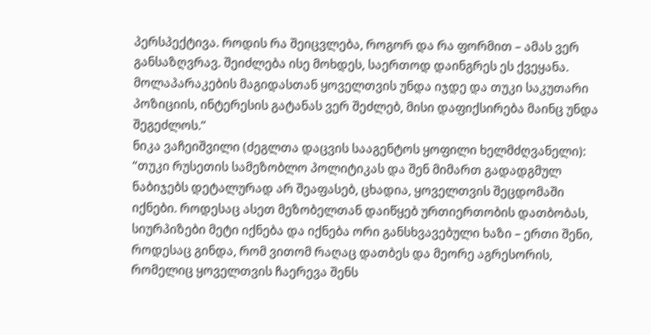პერსპექტივა. როდის რა შეიცვლება, როგორ და რა ფორმით – ამას ვერ განსაზღვრავ. შეიძლება ისე მოხდეს, საერთოდ დაინგრეს ეს ქვეყანა. მოლაპარაკების მაგიდასთან ყოველთვის უნდა იჯდე და თუკი საკუთარი პოზიციის, ინტერესის გატანას ვერ შეძლებ, მისი დაფიქსირება მაინც უნდა შეგეძლოს.”
ნიკა ვაჩეიშვილი (ძეგლთა დაცვის სააგენტოს ყოფილი ხელმძღვანელი): “თუკი რუსეთის სამეზობლო პოლიტიკას და შენ მიმართ გადადგმულ ნაბიჯებს დეტალურად არ შეაფასებ, ცხადია, ყოველთვის შეცდომაში იქნები. როდესაც ასეთ მეზობელთან დაიწყებ ურთიერთობის დათბობას, სიურპიზები მეტი იქნება და იქნება ორი განსხვავებული ხაზი – ერთი შენი, როდესაც გინდა, რომ ვითომ რაღაც დათბეს და მეორე აგრესორის, რომელიც ყოველთვის ჩაერევა შენს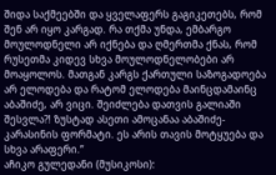შიდა საქმეებში და ყველაფერს გაგიკეთებს, რომ შენ არ იყო კარგად. რა თქმა უნდა, ემბარგო მოულოდნელი არ იქნება და ღმერთმა ქნას, რომ რუსეთმა კიდევ სხვა მოულოდნელობები არ მოაყოლოს. მათგან კარგს ქართული საზოგადოება არ ელოდება და რატომ ელოდება მაინცდამაინც აბაშიძე, არ ვიცი. შეიძლება დათვის გალიაში შესვლა?! ზუსტად ასეთი ამოცანაა აბაშიძე-კარასინის ფორმატი. ეს არის თავის მოტყუება და სხვა არაფერი.”
აჩიკო გულედანი (მუსიკოსი):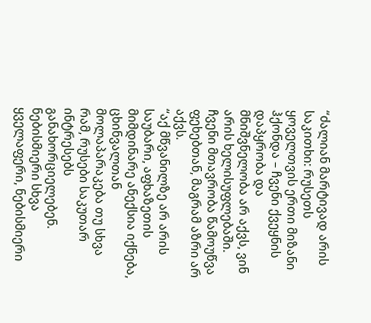“ძალიან მარტივად არის საკითხი: რუსეთს ყოველთვის ერთი მიზანი ჰქონდა – ჩვენი ქვეყნის დაპყრობა და მნიშვნელობა არ აქვს, ვინ არის ხელისუფლებაში. ჩვენი მთავრობა წამოუწვა ფეხებთან, მაგრამ აზრი არ აქვს.
“აქ მწვანილზე არ არის საუბარი, აფხაზეთის მიმდინარე ანექსია იქნება, ცხინვალთან მოლაპარაკება თუ სხვა რამ, რუსები საკუთარ ინტრესებს განახორციელებენ. ნებისმიერი სხვა ყველაფერი, ნებისმიერი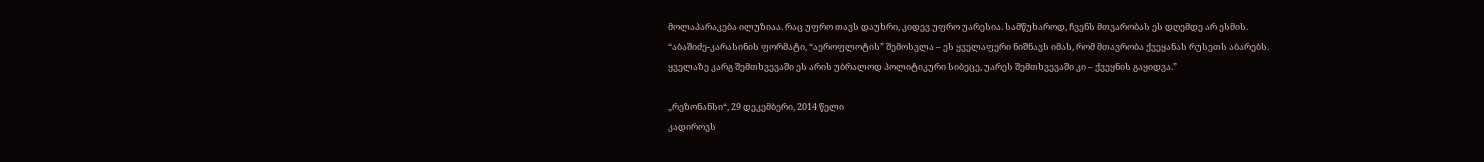მოლაპარაკება ილუზიაა. რაც უფრო თავს დაუხრი, კიდევ უფრო უარესია. სამწუხაროდ, ჩვენს მთვარობას ეს დღემდე არ ესმის.
“აბაშიძე-კარასინის ფორმატი, “აეროფლოტის” შემოსვლა – ეს ყველაფერი ნიშნავს იმას, რომ მთავრობა ქვეყანას რუსეთს აბარებს. ყველაზე კარგ შემთხვევაში ეს არის უბრალოდ პოლიტიკური სიბეცე, უარეს შემთხვევაში კი – ქვეყნის გაყიდვა.”

„რეზონანსი“, 29 დეკემბერი, 2014 წელი
კადიროვს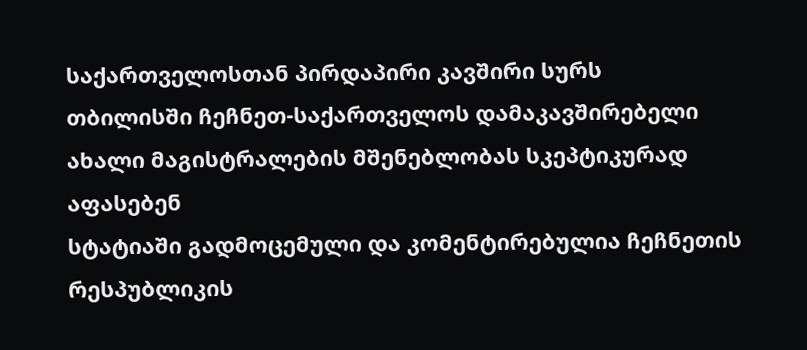საქართველოსთან პირდაპირი კავშირი სურს
თბილისში ჩეჩნეთ-საქართველოს დამაკავშირებელი ახალი მაგისტრალების მშენებლობას სკეპტიკურად აფასებენ
სტატიაში გადმოცემული და კომენტირებულია ჩეჩნეთის რესპუბლიკის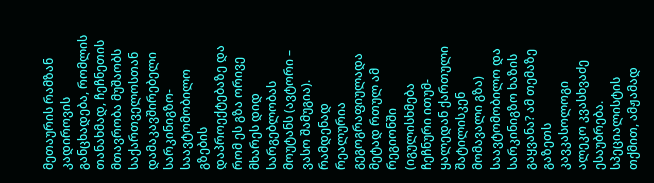მეთაურის რამზან კადიროვის განცხადება, რომლის თანახმად, ჩეჩნეთის მთავრობა მუშაობს საქართველოსთან დამაკავშირებელი სარკინიგზო-საავტომობილო გზების დაპროექტებაზე და რომ ეს გზა ორივე მხარეს დიდ სარგებლობას მოუტანს (ავტორი – ვასო შამუგია).
რამდენად რეალურია გეგოგრაფიულადა მეტად რთულ ამ რეგიონში (იგულისხმება ჩეჩნური ითუმ-ყალედან ქართული შატილისკენ მომავალი გზა) საავტომობილო და სარკინიგზო ხაზის გაყვანა? ამ თემაზე გაზეთს კავკასოლოგი ალეკო კვასხვაძე ესაუბრება.
სპეციალისტის თქმით, ამჟამად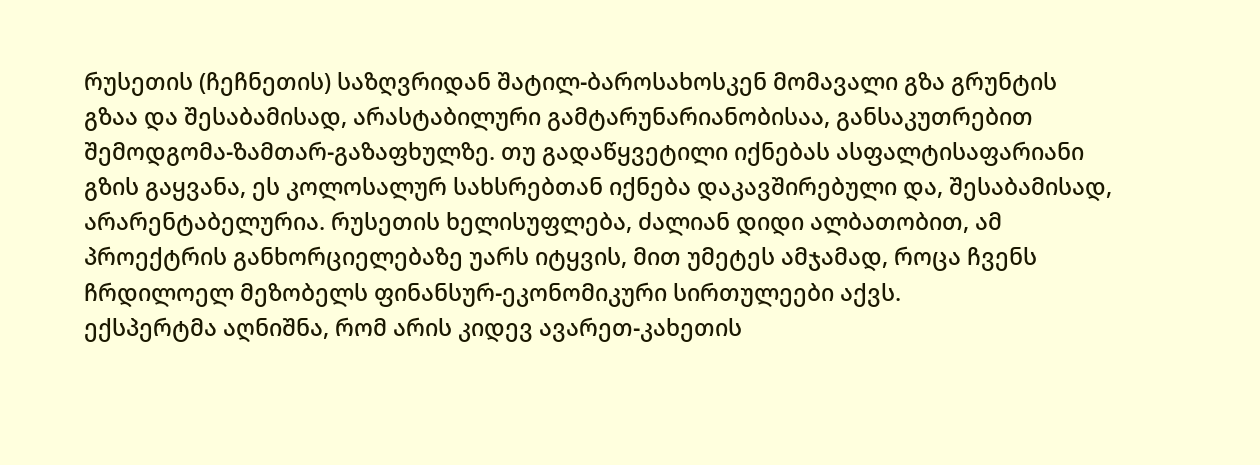რუსეთის (ჩეჩნეთის) საზღვრიდან შატილ-ბაროსახოსკენ მომავალი გზა გრუნტის გზაა და შესაბამისად, არასტაბილური გამტარუნარიანობისაა, განსაკუთრებით შემოდგომა-ზამთარ-გაზაფხულზე. თუ გადაწყვეტილი იქნებას ასფალტისაფარიანი გზის გაყვანა, ეს კოლოსალურ სახსრებთან იქნება დაკავშირებული და, შესაბამისად, არარენტაბელურია. რუსეთის ხელისუფლება, ძალიან დიდი ალბათობით, ამ პროექტრის განხორციელებაზე უარს იტყვის, მით უმეტეს ამჯამად, როცა ჩვენს ჩრდილოელ მეზობელს ფინანსურ-ეკონომიკური სირთულეები აქვს.
ექსპერტმა აღნიშნა, რომ არის კიდევ ავარეთ-კახეთის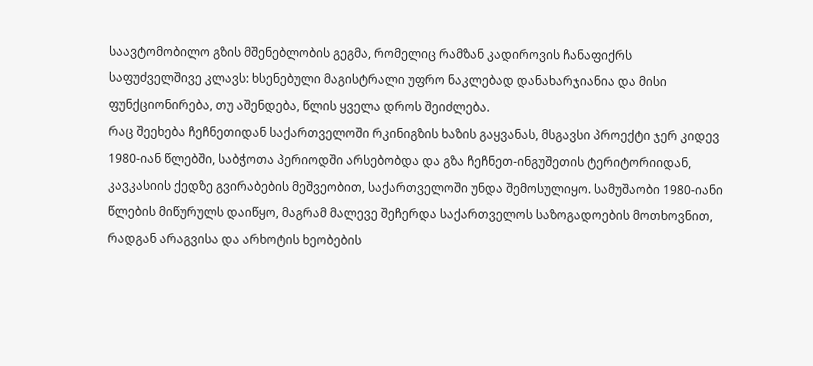საავტომობილო გზის მშენებლობის გეგმა, რომელიც რამზან კადიროვის ჩანაფიქრს საფუძველშივე კლავს: ხსენებული მაგისტრალი უფრო ნაკლებად დანახარჯიანია და მისი ფუნქციონირება, თუ აშენდება, წლის ყველა დროს შეიძლება.
რაც შეეხება ჩეჩნეთიდან საქართველოში რკინიგზის ხაზის გაყვანას, მსგავსი პროექტი ჯერ კიდევ 1980-იან წლებში, საბჭოთა პერიოდში არსებობდა და გზა ჩეჩნეთ-ინგუშეთის ტერიტორიიდან, კავკასიის ქედზე გვირაბების მეშვეობით, საქართველოში უნდა შემოსულიყო. სამუშაობი 1980-იანი წლების მიწურულს დაიწყო, მაგრამ მალევე შეჩერდა საქართველოს საზოგადოების მოთხოვნით, რადგან არაგვისა და არხოტის ხეობების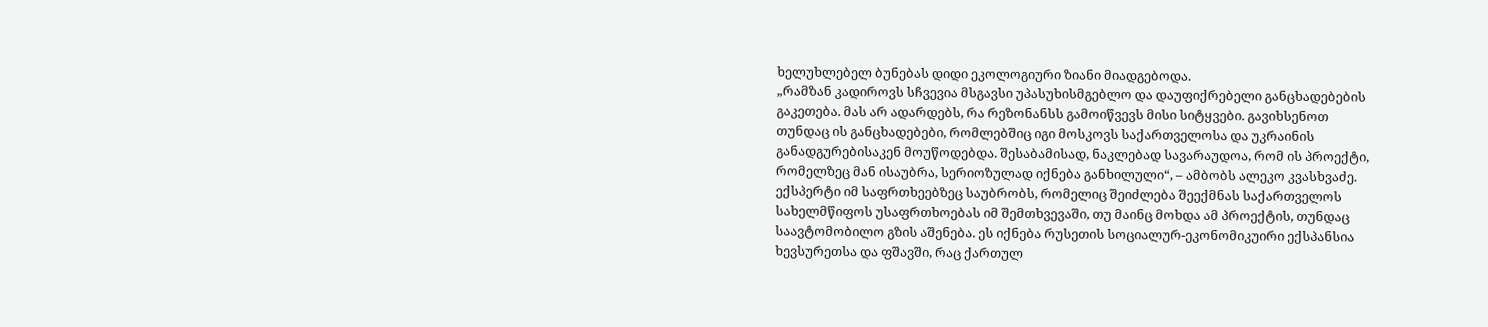ხელუხლებელ ბუნებას დიდი ეკოლოგიური ზიანი მიადგებოდა.
„რამზან კადიროვს სჩვევია მსგავსი უპასუხისმგებლო და დაუფიქრებელი განცხადებების გაკეთება. მას არ ადარდებს, რა რეზონანსს გამოიწვევს მისი სიტყვები. გავიხსენოთ თუნდაც ის განცხადებები, რომლებშიც იგი მოსკოვს საქართველოსა და უკრაინის განადგურებისაკენ მოუწოდებდა. შესაბამისად, ნაკლებად სავარაუდოა, რომ ის პროექტი, რომელზეც მან ისაუბრა, სერიოზულად იქნება განხილული“, – ამბობს ალეკო კვასხვაძე.
ექსპერტი იმ საფრთხეებზეც საუბრობს, რომელიც შეიძლება შეექმნას საქართველოს სახელმწიფოს უსაფრთხოებას იმ შემთხვევაში, თუ მაინც მოხდა ამ პროექტის, თუნდაც საავტომობილო გზის აშენება. ეს იქნება რუსეთის სოციალურ-ეკონომიკუირი ექსპანსია ხევსურეთსა და ფშავში, რაც ქართულ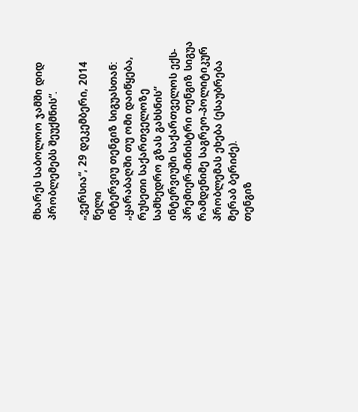მხარეს საბოლოო ჯამში დიდ პრობლემებს შეუქმნის“.

„ვერსია“, 29 დეკემბერი, 2014 წელი
ინტერვიუ თენგიზ სიგუასთან: „ყარაბაღში თუ ომი დაიწყება, რუსეთი საქართველოზე სამხედრო გზას გახსნის“
ინტერვიუში საქართველოს ექს-პრემიერ-მინისტრი თენგიზ სიგუა რამდენიმე საგრეო-პოლიტიკურ პრობლემას ეხება (ესაუბრება მერაბ ბერიძე).
თენგიზ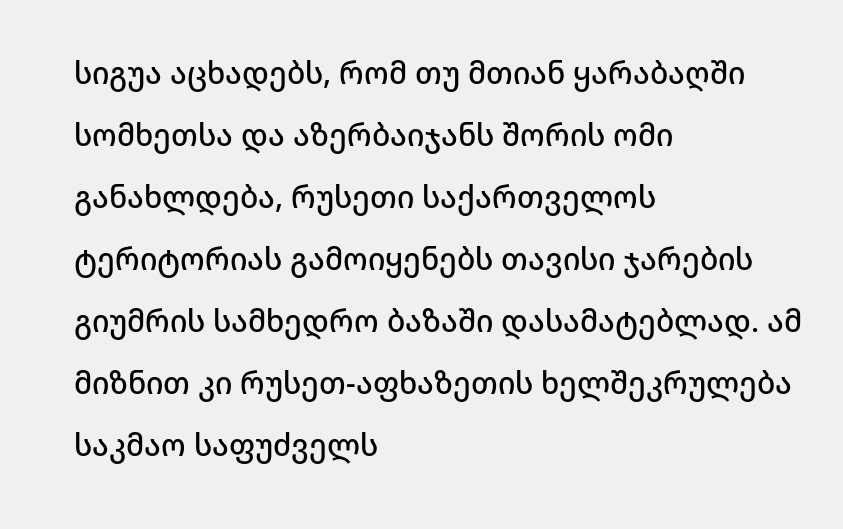სიგუა აცხადებს, რომ თუ მთიან ყარაბაღში სომხეთსა და აზერბაიჯანს შორის ომი განახლდება, რუსეთი საქართველოს ტერიტორიას გამოიყენებს თავისი ჯარების გიუმრის სამხედრო ბაზაში დასამატებლად. ამ მიზნით კი რუსეთ-აფხაზეთის ხელშეკრულება საკმაო საფუძველს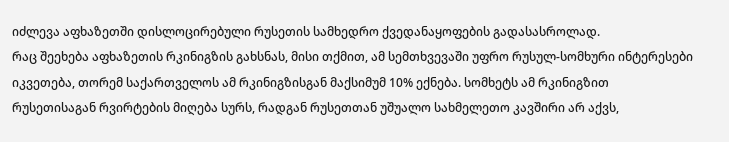იძლევა აფხაზეთში დისლოცირებული რუსეთის სამხედრო ქვედანაყოფების გადასასროლად.
რაც შეეხება აფხაზეთის რკინიგზის გახსნას, მისი თქმით, ამ სემთხვევაში უფრო რუსულ-სომხური ინტერესები იკვეთება, თორემ საქართველოს ამ რკინიგზისგან მაქსიმუმ 10% ექნება. სომხეტს ამ რკინიგზით რუსეთისაგან რვირტების მიღება სურს, რადგან რუსეთთან უშუალო სახმელეთო კავშირი არ აქვს,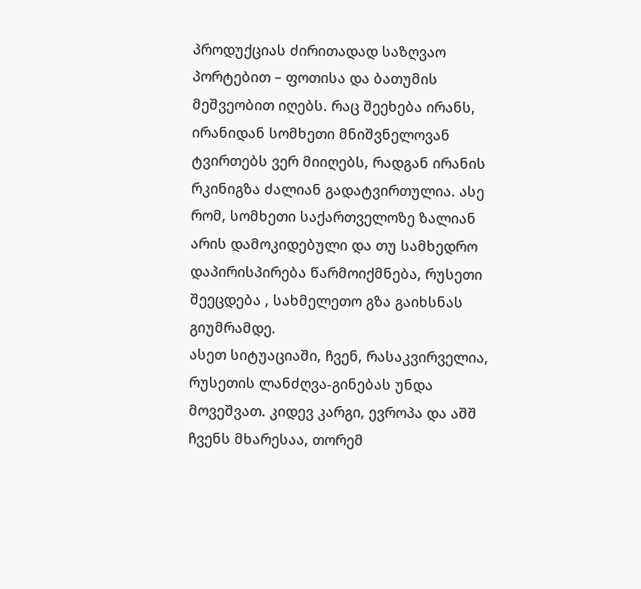პროდუქციას ძირითადად საზღვაო პორტებით – ფოთისა და ბათუმის მეშვეობით იღებს. რაც შეეხება ირანს, ირანიდან სომხეთი მნიშვნელოვან ტვირთებს ვერ მიიღებს, რადგან ირანის რკინიგზა ძალიან გადატვირთულია. ასე რომ, სომხეთი საქართველოზე ზალიან არის დამოკიდებული და თუ სამხედრო დაპირისპირება წარმოიქმნება, რუსეთი შეეცდება , სახმელეთო გზა გაიხსნას გიუმრამდე.
ასეთ სიტუაციაში, ჩვენ, რასაკვირველია, რუსეთის ლანძღვა-გინებას უნდა მოვეშვათ. კიდევ კარგი, ევროპა და აშშ ჩვენს მხარესაა, თორემ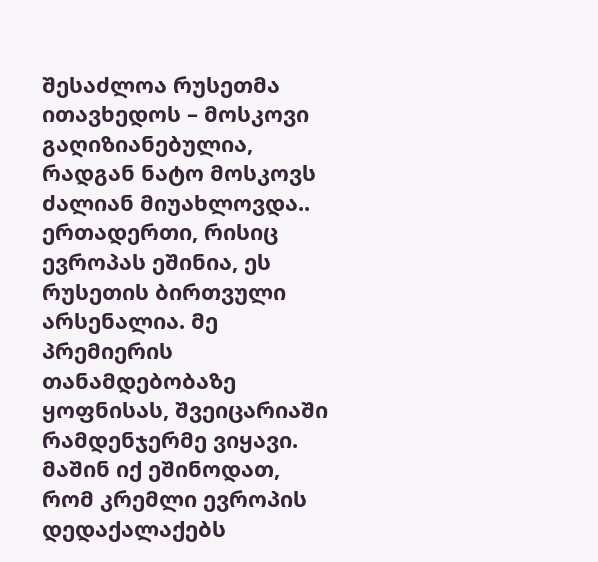შესაძლოა რუსეთმა ითავხედოს – მოსკოვი გაღიზიანებულია, რადგან ნატო მოსკოვს ძალიან მიუახლოვდა..
ერთადერთი, რისიც ევროპას ეშინია, ეს რუსეთის ბირთვული არსენალია. მე პრემიერის თანამდებობაზე ყოფნისას, შვეიცარიაში რამდენჯერმე ვიყავი. მაშინ იქ ეშინოდათ, რომ კრემლი ევროპის დედაქალაქებს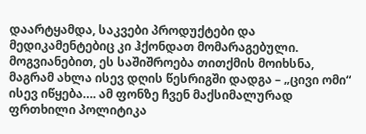დაარტყამდა, საკვები პროდუქტები და მედიკამენტებიც კი ჰქონდათ მომარაგებული. მოგვიანებით, ეს საშიშროება თითქმის მოიხსნა, მაგრამ ახლა ისევ დღის წესრიგში დადგა – „ცივი ომი“ ისევ იწყება…. ამ ფონზე ჩვენ მაქსიმალურად ფრთხილი პოლიტიკა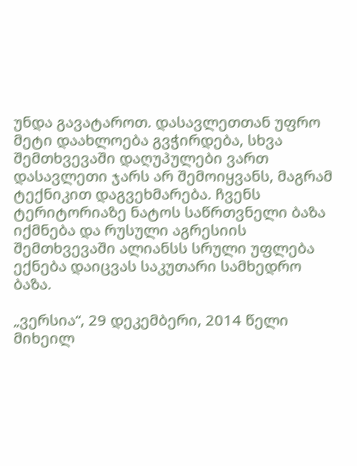უნდა გავატაროთ. დასავლეთთან უფრო მეტი დაახლოება გვჭირდება, სხვა შემთხვევაში დაღუპულები ვართ
დასავლეთი ჯარს არ შემოიყვანს, მაგრამ ტექნიკით დაგვეხმარება. ჩვენს ტერიტორიაზე ნატოს საწრთვნელი ბაზა იქმნება და რუსული აგრესიის შემთხვევაში ალიანსს სრული უფლება ექნება დაიცვას საკუთარი სამხედრო ბაზა.

„ვერსია“, 29 დეკემბერი, 2014 წელი
მიხეილ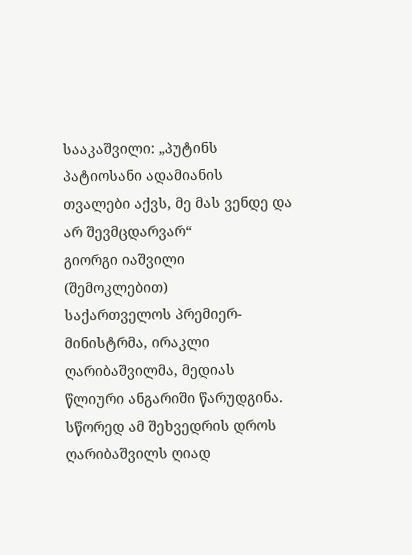სააკაშვილი: „პუტინს პატიოსანი ადამიანის თვალები აქვს, მე მას ვენდე და არ შევმცდარვარ“
გიორგი იაშვილი
(შემოკლებით)
საქართველოს პრემიერ-მინისტრმა, ირაკლი ღარიბაშვილმა, მედიას წლიური ანგარიში წარუდგინა. სწორედ ამ შეხვედრის დროს ღარიბაშვილს ღიად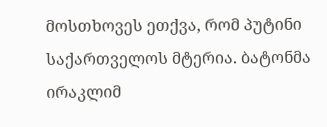მოსთხოვეს ეთქვა, რომ პუტინი საქართველოს მტერია. ბატონმა ირაკლიმ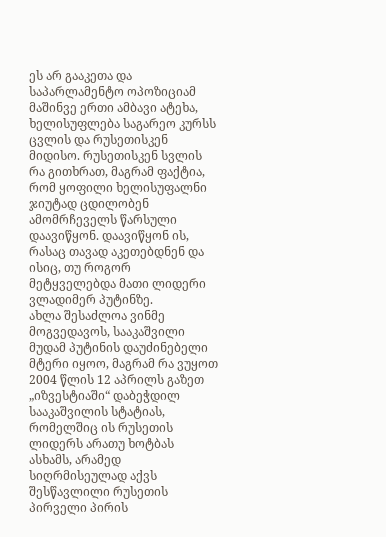ეს არ გააკეთა და საპარლამენტო ოპოზიციამ მაშინვე ერთი ამბავი ატეხა, ხელისუფლება საგარეო კურსს ცვლის და რუსეთისკენ მიდისო. რუსეთისკენ სვლის რა გითხრათ, მაგრამ ფაქტია, რომ ყოფილი ხელისუფალნი ჯიუტად ცდილობენ ამომრჩეველს წარსული დაავიწყონ. დაავიწყონ ის, რასაც თავად აკეთებდნენ და ისიც, თუ როგორ მეტყველებდა მათი ლიდერი ვლადიმერ პუტინზე.
ახლა შესაძლოა ვინმე მოგვედავოს, სააკაშვილი მუდამ პუტინის დაუძინებელი მტერი იყოო, მაგრამ რა ვუყოთ 2004 წლის 12 აპრილს გაზეთ „იზვესტიაში“ დაბეჭდილ სააკაშვილის სტატიას, რომელშიც ის რუსეთის ლიდერს არათუ ხოტბას ასხამს, არამედ სიღრმისეულად აქვს შესწავლილი რუსეთის პირველი პირის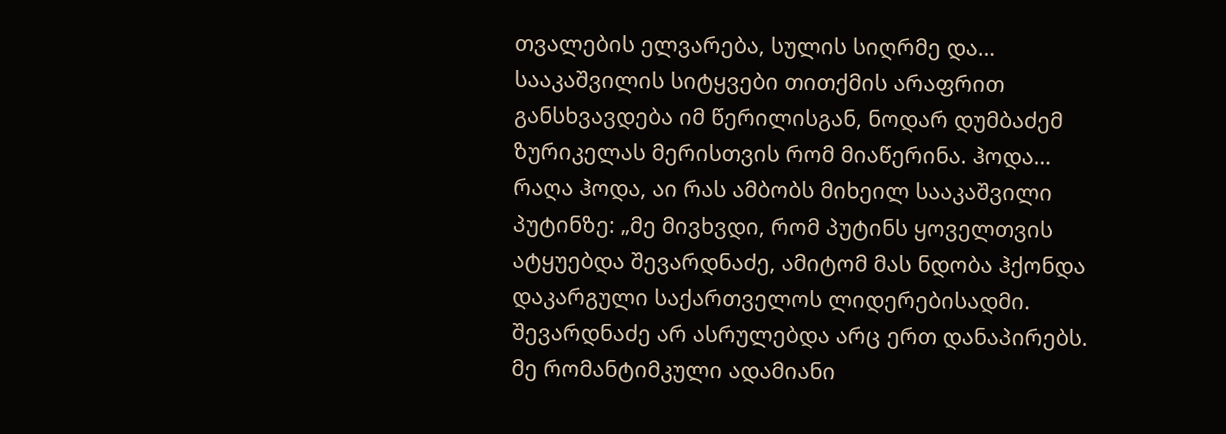თვალების ელვარება, სულის სიღრმე და… სააკაშვილის სიტყვები თითქმის არაფრით განსხვავდება იმ წერილისგან, ნოდარ დუმბაძემ ზურიკელას მერისთვის რომ მიაწერინა. ჰოდა…
რაღა ჰოდა, აი რას ამბობს მიხეილ სააკაშვილი პუტინზე: „მე მივხვდი, რომ პუტინს ყოველთვის ატყუებდა შევარდნაძე, ამიტომ მას ნდობა ჰქონდა დაკარგული საქართველოს ლიდერებისადმი. შევარდნაძე არ ასრულებდა არც ერთ დანაპირებს. მე რომანტიმკული ადამიანი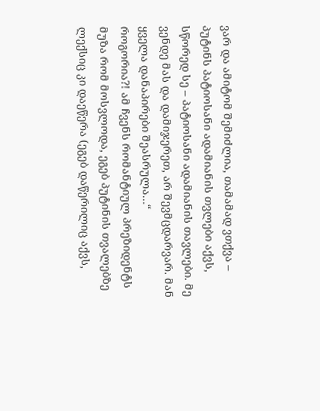ვარ და ამიტომ შემიძლია, თამამად ვთქვა – პუტინს პატიოსანი ადამიანის თვლები აქვს, სწორედ სე – პატიოსანი ადამიანის თავლები. მე ვენდე მას და დამიჯერეთ, არ შევმცდარვარ. მან ყველა დანაპირები შეასრულა…“
როგორია?! ამ ჩვენს რომანტიულ პრეზიდენტს მუზა რომ მოსვლოდა, ეგებ პუტინის თვალებზე ლექსიც კი დაეწერა (ეგებ დაწერილიც აქვს,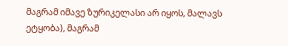მაგრამ იმავე ზურიკელასი არ იყოს, მალავს ეტყობა), მაგრამ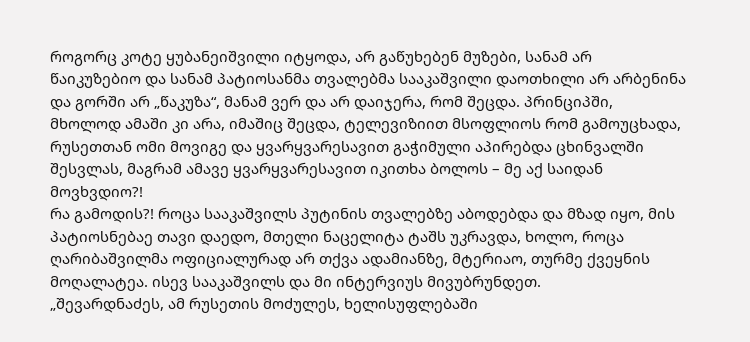როგორც კოტე ყუბანეიშვილი იტყოდა, არ გაწუხებენ მუზები, სანამ არ წაიკუზებიო და სანამ პატიოსანმა თვალებმა სააკაშვილი დაოთხილი არ არბენინა და გორში არ „წაკუზა“, მანამ ვერ და არ დაიჯერა, რომ შეცდა. პრინციპში, მხოლოდ ამაში კი არა, იმაშიც შეცდა, ტელევიზიით მსოფლიოს რომ გამოუცხადა, რუსეთთან ომი მოვიგე და ყვარყვარესავით გაჭიმული აპირებდა ცხინვალში შესვლას, მაგრამ ამავე ყვარყვარესავით იკითხა ბოლოს – მე აქ საიდან მოვხვდიო?!
რა გამოდის?! როცა სააკაშვილს პუტინის თვალებზე აბოდებდა და მზად იყო, მის პატიოსნებაე თავი დაედო, მთელი ნაცელიტა ტაშს უკრავდა, ხოლო, როცა ღარიბაშვილმა ოფიციალურად არ თქვა ადამიანზე, მტერიაო, თურმე ქვეყნის მოღალატეა. ისევ სააკაშვილს და მი ინტერვიუს მივუბრუნდეთ.
„შევარდნაძეს, ამ რუსეთის მოძულეს, ხელისუფლებაში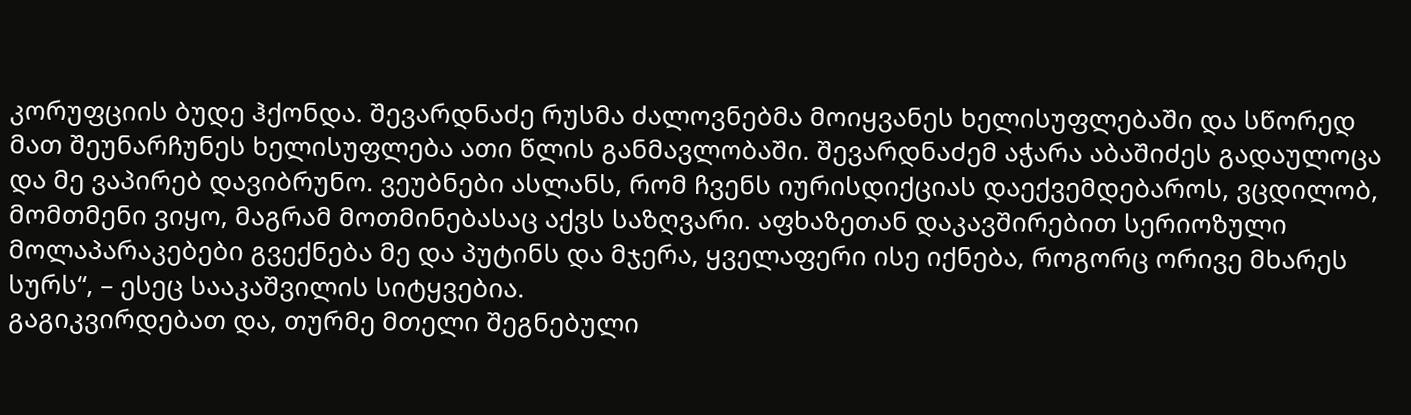კორუფციის ბუდე ჰქონდა. შევარდნაძე რუსმა ძალოვნებმა მოიყვანეს ხელისუფლებაში და სწორედ მათ შეუნარჩუნეს ხელისუფლება ათი წლის განმავლობაში. შევარდნაძემ აჭარა აბაშიძეს გადაულოცა და მე ვაპირებ დავიბრუნო. ვეუბნები ასლანს, რომ ჩვენს იურისდიქციას დაექვემდებაროს, ვცდილობ, მომთმენი ვიყო, მაგრამ მოთმინებასაც აქვს საზღვარი. აფხაზეთან დაკავშირებით სერიოზული მოლაპარაკებები გვექნება მე და პუტინს და მჯერა, ყველაფერი ისე იქნება, როგორც ორივე მხარეს სურს“, – ესეც სააკაშვილის სიტყვებია.
გაგიკვირდებათ და, თურმე მთელი შეგნებული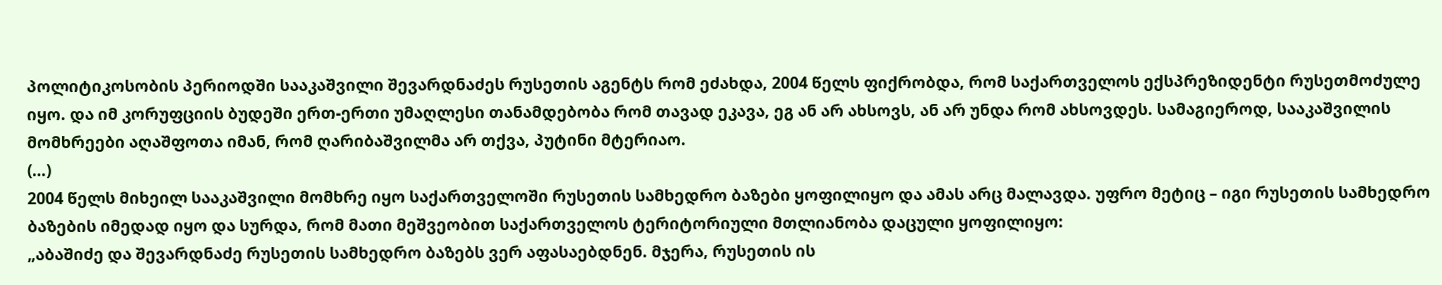პოლიტიკოსობის პერიოდში სააკაშვილი შევარდნაძეს რუსეთის აგენტს რომ ეძახდა, 2004 წელს ფიქრობდა, რომ საქართველოს ექსპრეზიდენტი რუსეთმოძულე იყო. და იმ კორუფციის ბუდეში ერთ-ერთი უმაღლესი თანამდებობა რომ თავად ეკავა, ეგ ან არ ახსოვს, ან არ უნდა რომ ახსოვდეს. სამაგიეროდ, სააკაშვილის მომხრეები აღაშფოთა იმან, რომ ღარიბაშვილმა არ თქვა, პუტინი მტერიაო.
(…)
2004 წელს მიხეილ სააკაშვილი მომხრე იყო საქართველოში რუსეთის სამხედრო ბაზები ყოფილიყო და ამას არც მალავდა. უფრო მეტიც – იგი რუსეთის სამხედრო ბაზების იმედად იყო და სურდა, რომ მათი მეშვეობით საქართველოს ტერიტორიული მთლიანობა დაცული ყოფილიყო:
„აბაშიძე და შევარდნაძე რუსეთის სამხედრო ბაზებს ვერ აფასაებდნენ. მჯერა, რუსეთის ის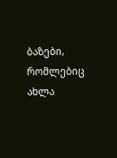ბაზები, რომლებიც ახლა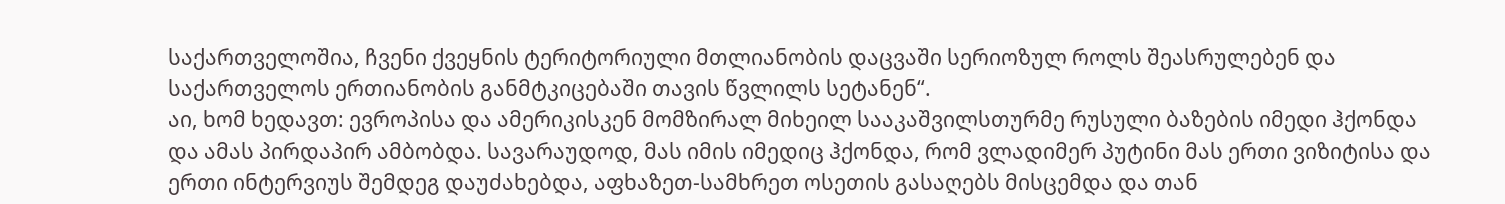საქართველოშია, ჩვენი ქვეყნის ტერიტორიული მთლიანობის დაცვაში სერიოზულ როლს შეასრულებენ და საქართველოს ერთიანობის განმტკიცებაში თავის წვლილს სეტანენ“.
აი, ხომ ხედავთ: ევროპისა და ამერიკისკენ მომზირალ მიხეილ სააკაშვილსთურმე რუსული ბაზების იმედი ჰქონდა და ამას პირდაპირ ამბობდა. სავარაუდოდ, მას იმის იმედიც ჰქონდა, რომ ვლადიმერ პუტინი მას ერთი ვიზიტისა და ერთი ინტერვიუს შემდეგ დაუძახებდა, აფხაზეთ-სამხრეთ ოსეთის გასაღებს მისცემდა და თან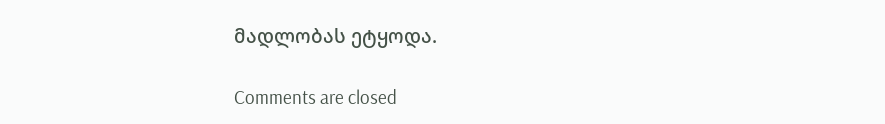მადლობას ეტყოდა.

Comments are closed